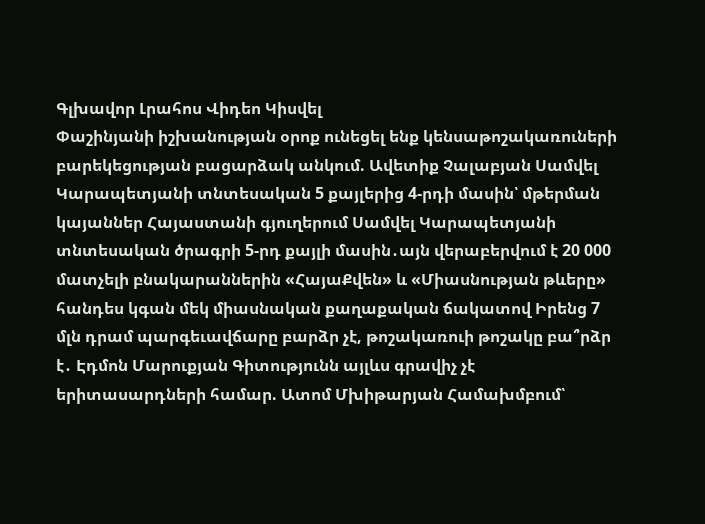Գլխավոր Լրահոս Վիդեո Կիսվել
Փաշինյանի իշխանության օրոք ունեցել ենք կենսաթոշակառուների բարեկեցության բացարձակ անկում. Ավետիք Չալաբյան Սամվել Կարապետյանի տնտեսական 5 քայլերից 4-րդի մասին՝ մթերման կայաններ Հայաստանի գյուղերում Սամվել Կարապետյանի տնտեսական ծրագրի 5-րդ քայլի մասին․այն վերաբերվում է 20 000 մատչելի բնակարաններին «ՀայաՔվեն» և «Միասնության թևերը» հանդես կգան մեկ միասնական քաղաքական ճակատով Իրենց 7 մլն դրամ պարգեւավճարը բարձր չէ, թոշակառուի թոշակը բա՞րձր է․ Էդմոն Մարուքյան Գիտությունն այլևս գրավիչ չէ երիտասարդների համար. Ատոմ Մխիթարյան Համախմբում՝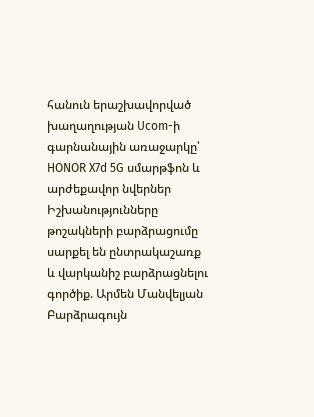հանուն երաշխավորված խաղաղության Ucom-ի գարնանային առաջարկը՝ HONOR X7d 5G սմարթֆոն և արժեքավոր նվերներ Իշխանությունները թոշակների բարձրացումը սարքել են ընտրակաշառք և վարկանիշ բարձրացնելու գործիք. Արմեն Մանվելյան Բարձրագույն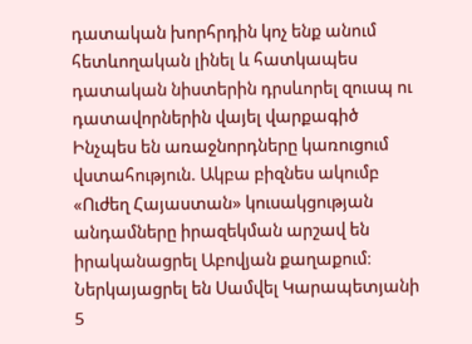դատական խորհրդին կոչ ենք անում հետևողական լինել և հատկապես դատական նիստերին դրսևորել զուսպ ու դատավորներին վայել վարքագիծ Ինչպես են առաջնորդները կառուցում վստահություն. Ակբա բիզնես ակումբ «Ուժեղ Հայաստան» կուսակցության անդամները իրազեկման արշավ են իրականացրել Աբովյան քաղաքում։ Ներկայացրել են Սամվել Կարապետյանի 5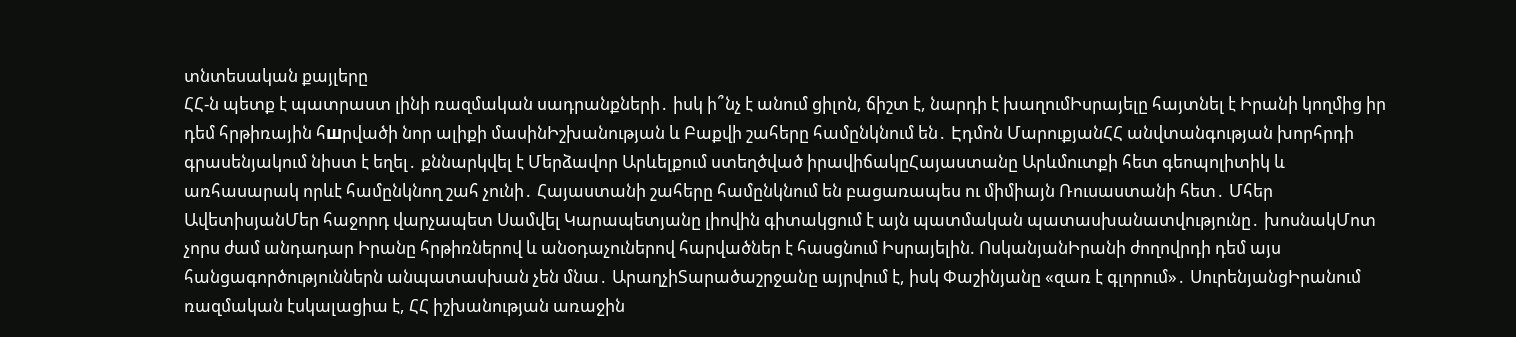տնտեսական քայլերը
ՀՀ-ն պետք է պատրաստ լինի ռազմական սադրանքների․ իսկ ի՞նչ է անում ցիլոն, ճիշտ է, նարդի է խաղումԻսրայելը հայտնել է Իրանի կողմից իր դեմ հրթիռային հшրվածի նոր ալիքի մասինԻշխանության և Բաքվի շահերը համընկնում են․ Էդմոն ՄարուքյանՀՀ անվտանգության խորհրդի գրասենյակում նիստ է եղել․ քննարկվել է Մերձավոր Արևելքում ստեղծված իրավիճակըՀայաստանը Արևմուտքի հետ գեոպոլիտիկ և առհասարակ որևէ համընկնող շահ չունի․ Հայաստանի շահերը համընկնում են բացառապես ու միմիայն Ռուսաստանի հետ․ Մհեր ԱվետիսյանՄեր հաջորդ վարչապետ Սամվել Կարապետյանը լիովին գիտակցում է այն պատմական պատասխանատվությունը․ խոսնակՄոտ չորս ժամ անդադար Իրանը հրթիռներով և անօդաչուներով հարվածներ է հասցնում Իսրայելին. ՈսկանյանԻրանի ժողովրդի դեմ այս հանցագործություններն անպատասխան չեն մնա․ ԱրաղչիՏարածաշրջանը այրվում է, իսկ Փաշինյանը «զառ է գլորում»․ ՍուրենյանցԻրանում ռազմական էսկալացիա է, ՀՀ իշխանության առաջին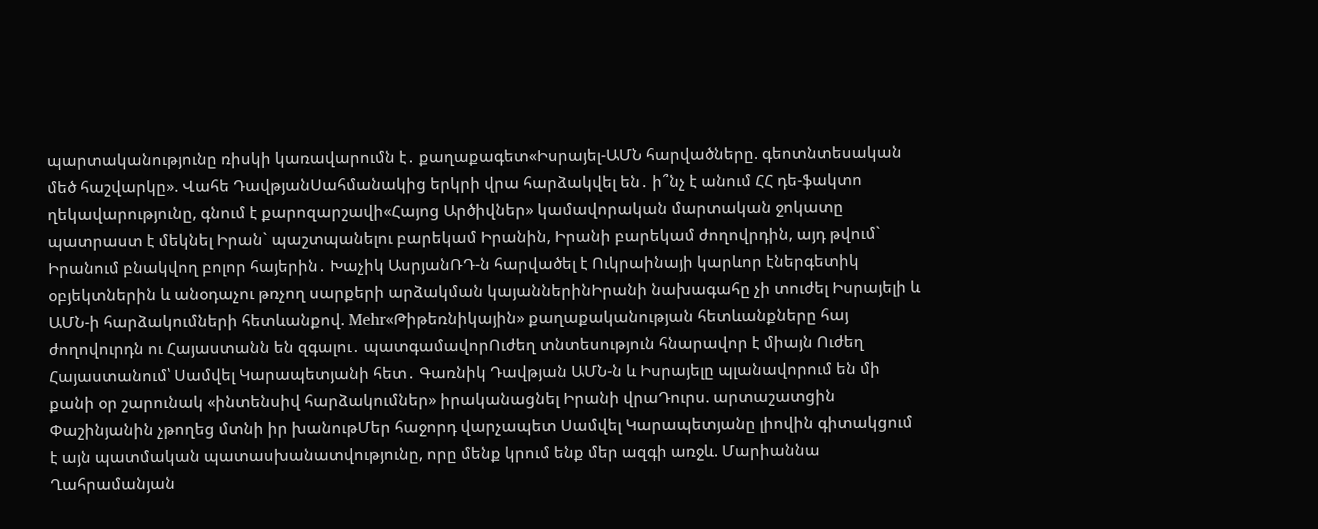պարտականությունը ռիսկի կառավարումն է․ քաղաքագետ«Իսրայել-ԱՄՆ հարվածները. գեոտնտեսական մեծ հաշվարկը». Վահե ԴավթյանՍահմանակից երկրի վրա հարձակվել են․ ի՞նչ է անում ՀՀ դե-ֆակտո ղեկավարությունը, գնում է քարոզարշավի«Հայոց Արծիվներ» կամավորական մարտական ջոկատը պատրաստ է մեկնել Իրան` պաշտպանելու բարեկամ Իրանին, Իրանի բարեկամ ժողովրդին, այդ թվում` Իրանում բնակվող բոլոր հայերին․ Խաչիկ ԱսրյանՌԴ-ն հարվածել է Ուկրաինայի կարևոր էներգետիկ օբյեկտներին և անօդաչու թռչող սարքերի արձակման կայաններինԻրանի նախագահը չի տուժել Իսրայելի և ԱՄՆ-ի հարձակումների հետևանքով. Mehr«Թիթեռնիկային» քաղաքականության հետևանքները հայ ժողովուրդն ու Հայաստանն են զգալու․ պատգամավորՈւժեղ տնտեսություն հնարավոր է միայն Ուժեղ Հայաստանում՝ Սամվել Կարապետյանի հետ․ Գառնիկ Դավթյան ԱՄՆ-ն և Իսրայելը պլանավորում են մի քանի օր շարունակ «ինտենսիվ հարձակումներ» իրականացնել Իրանի վրաԴուրս. արտաշատցին Փաշինյանին չթողեց մտնի իր խանութՄեր հաջորդ վարչապետ Սամվել Կարապետյանը լիովին գիտակցում է այն պատմական պատասխանատվությունը, որը մենք կրում ենք մեր ազգի առջև. Մարիաննա Ղահրամանյան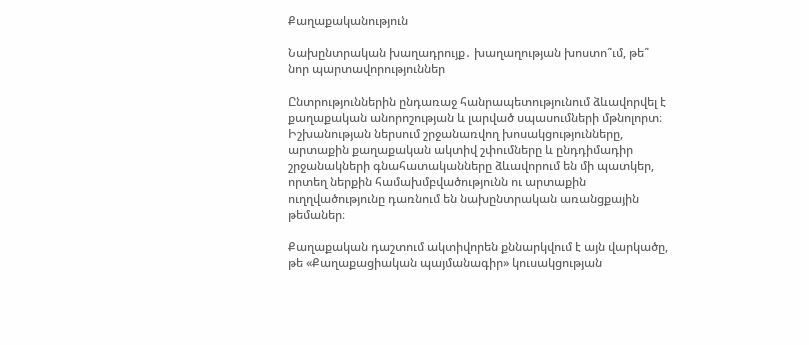Քաղաքականություն

Նախընտրական խաղադրույք․ խաղաղության խոստո՞ւմ, թե՞ նոր պարտավորություններ

Ընտրություններին ընդառաջ հանրապետությունում ձևավորվել է քաղաքական անորոշության և լարված սպասումների մթնոլորտ։ Իշխանության ներսում շրջանառվող խոսակցությունները, արտաքին քաղաքական ակտիվ շփումները և ընդդիմադիր շրջանակների գնահատականները ձևավորում են մի պատկեր, որտեղ ներքին համախմբվածությունն ու արտաքին ուղղվածությունը դառնում են նախընտրական առանցքային թեմաներ։

Քաղաքական դաշտում ակտիվորեն քննարկվում է այն վարկածը, թե «Քաղաքացիական պայմանագիր» կուսակցության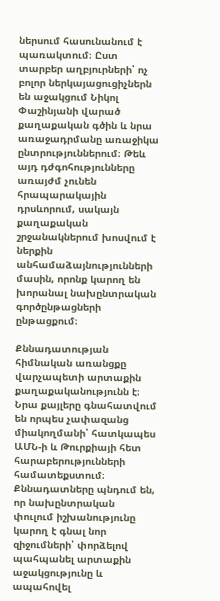ներսում հասունանում է պառակտում։ Ըստ տարբեր աղբյուրների՝ ոչ բոլոր ներկայացուցիչներն են աջակցում Նիկոլ Փաշինյանի վարած քաղաքական գծին և նրա առաջադրմանը առաջիկա ընտրություններում։ Թեև այդ դժգոհությունները առայժմ չունեն հրապարակային դրսևորում, սակայն քաղաքական շրջանակներում խոսվում է ներքին անհամաձայնությունների մասին, որոնք կարող են խորանալ նախընտրական գործընթացների ընթացքում։

Քննադատության հիմնական առանցքը վարչապետի արտաքին քաղաքականությունն է։ Նրա քայլերը գնահատվում են որպես չափազանց միակողմանի՝ հատկապես ԱՄՆ-ի և Թուրքիայի հետ հարաբերությունների համատեքստում։ Քննադատները պնդում են, որ նախընտրական փուլում իշխանությունը կարող է գնալ նոր զիջումների՝ փորձելով պահպանել արտաքին աջակցությունը և ապահովել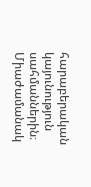հարաբերական կայունություն սահմաններին։ Միաժամանակ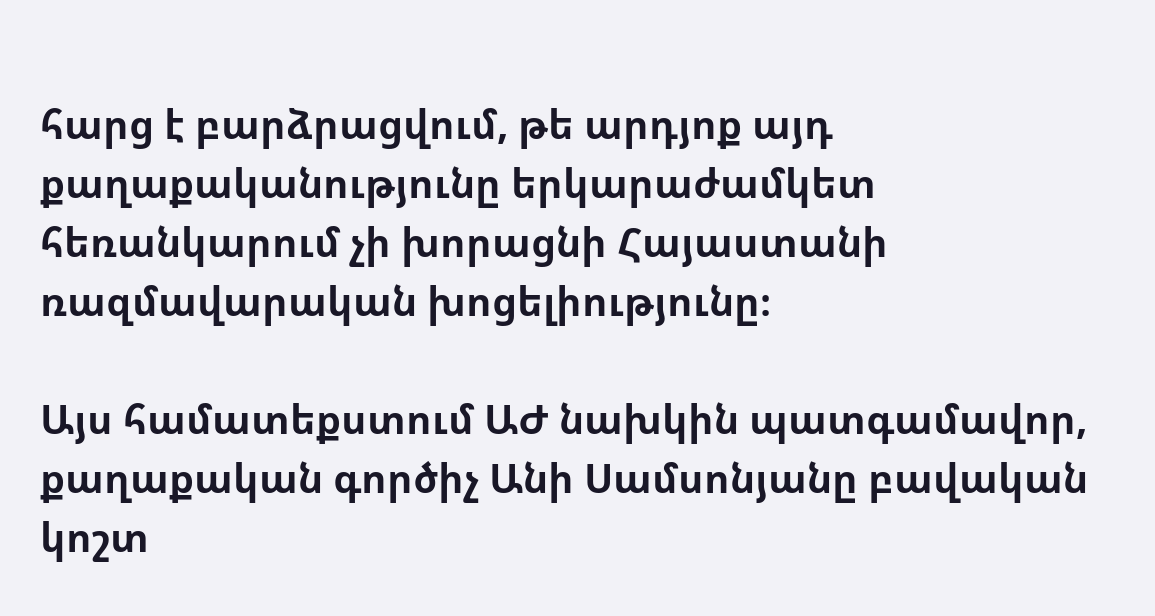հարց է բարձրացվում, թե արդյոք այդ քաղաքականությունը երկարաժամկետ հեռանկարում չի խորացնի Հայաստանի ռազմավարական խոցելիությունը։

Այս համատեքստում ԱԺ նախկին պատգամավոր, քաղաքական գործիչ Անի Սամսոնյանը բավական կոշտ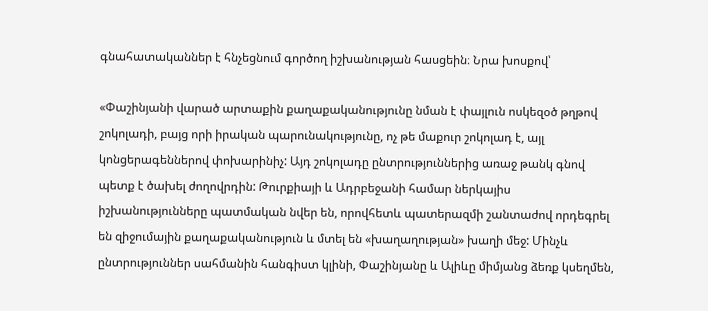գնահատականներ է հնչեցնում գործող իշխանության հասցեին։ Նրա խոսքով՝

«Փաշինյանի վարած արտաքին քաղաքականությունը նման է փայլուն ոսկեզօծ թղթով շոկոլադի, բայց որի իրական պարունակությունը, ոչ թե մաքուր շոկոլադ է, այլ կոնցերագեններով փոխարինիչ: Այդ շոկոլադը ընտրություններից առաջ թանկ գնով պետք է ծախել ժողովրդին: Թուրքիայի և Ադրբեջանի համար ներկայիս իշխանությունները պատմական նվեր են, որովհետև պատերազմի շանտաժով որդեգրել են զիջումային քաղաքականություն և մտել են «խաղաղության» խաղի մեջ: Մինչև ընտրություններ սահմանին հանգիստ կլինի, Փաշինյանը և Ալիևը միմյանց ձեռք կսեղմեն,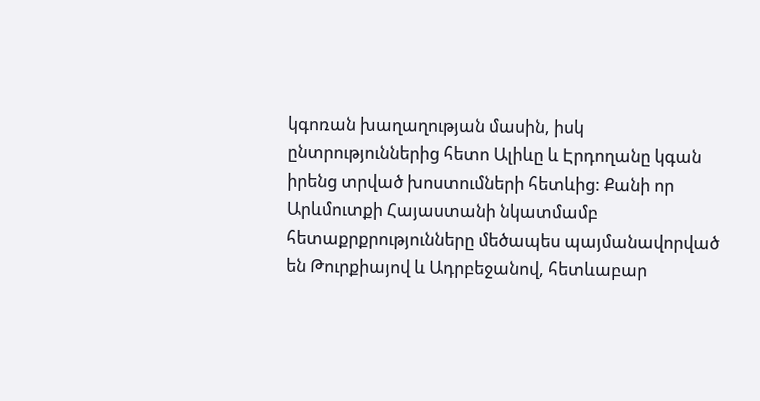կգոռան խաղաղության մասին, իսկ ընտրություններից հետո Ալիևը և Էրդողանը կգան իրենց տրված խոստումների հետևից: Քանի որ Արևմուտքի Հայաստանի նկատմամբ հետաքրքրությունները մեծապես պայմանավորված են Թուրքիայով և Ադրբեջանով, հետևաբար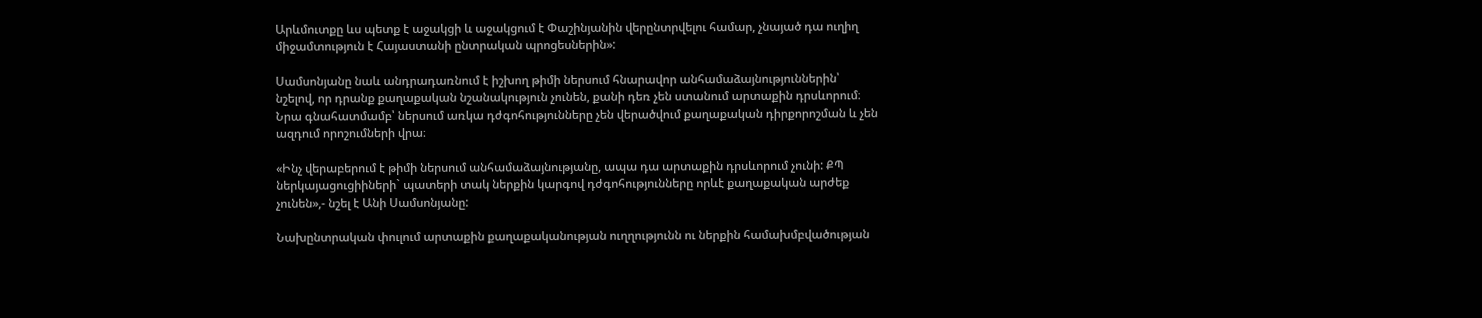Արևմուտքը ևս պետք է աջակցի և աջակցում է Փաշինյանին վերընտրվելու համար, չնայած դա ուղիղ միջամտություն է Հայաստանի ընտրական պրոցեսներին»:

Սամսոնյանը նաև անդրադառնում է իշխող թիմի ներսում հնարավոր անհամաձայնություններին՝ նշելով, որ դրանք քաղաքական նշանակություն չունեն, քանի դեռ չեն ստանում արտաքին դրսևորում։ Նրա գնահատմամբ՝ ներսում առկա դժգոհությունները չեն վերածվում քաղաքական դիրքորոշման և չեն ազդում որոշումների վրա։

«Ինչ վերաբերում է թիմի ներսում անհամաձայնությանը, ապա դա արտաքին դրսևորում չունի: ՔՊ ներկայացուցիիների` պատերի տակ ներքին կարգով դժգոհությունները որևէ քաղաքական արժեք չունեն»,- նշել է Անի Սամսոնյանը:

Նախընտրական փուլում արտաքին քաղաքականության ուղղությունն ու ներքին համախմբվածության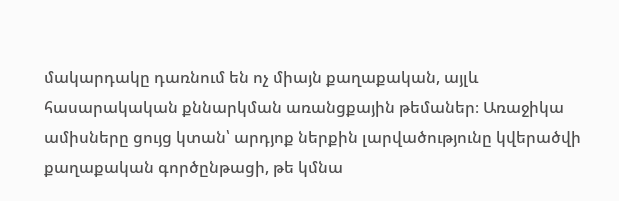մակարդակը դառնում են ոչ միայն քաղաքական, այլև հասարակական քննարկման առանցքային թեմաներ։ Առաջիկա ամիսները ցույց կտան՝ արդյոք ներքին լարվածությունը կվերածվի քաղաքական գործընթացի, թե կմնա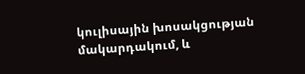կուլիսային խոսակցության մակարդակում, և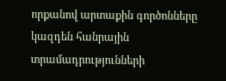որքանով արտաքին գործոնները կազդեն հանրային տրամադրությունների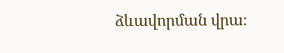ձևավորման վրա։